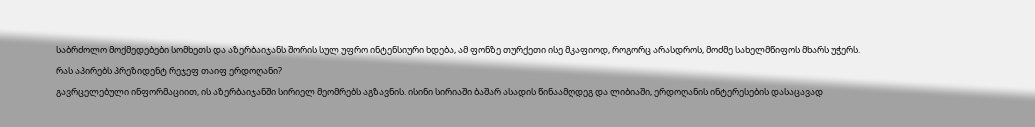საბრძოლო მოქმედებები სომხეთს და აზერბაიჯანს შორის სულ უფრო ინტენსიური ხდება, ამ ფონზე თურქეთი ისე მკაფიოდ, როგორც არასდროს, მოძმე სახელმწიფოს მხარს უჭერს.
რას აპირებს პრეზიდენტ რეჯეფ თაიფ ერდოღანი?
გავრცელებული ინფორმაციით, ის აზერბაიჯანში სირიელ მეომრებს აგზავნის. ისინი სირიაში ბაშარ ასადის წინაამღდეგ და ლიბიაში, ერდოღანის ინტერესების დასაცავად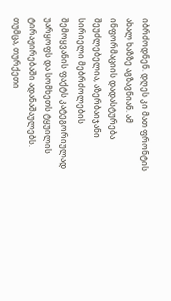იბრძოდნენ. დღეს კი მათ ფრონტის ახალ ხაზზე აგზავნიან. ამ ინფორმაციის დადასტურება შეუძლებელია, აზერბაიჯანი სირიელი მებრძოლების შემოყვანის ფაქტს კატეგორიულად უარყოფს და სომხეთს ტყუილის ტირაჟირებაში ადანაშაულებს.
თუმცა, თურქეთი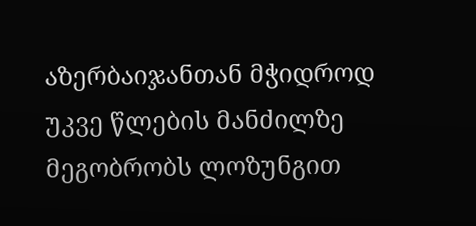აზერბაიჯანთან მჭიდროდ უკვე წლების მანძილზე მეგობრობს ლოზუნგით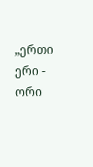„ერთი ერი - ორი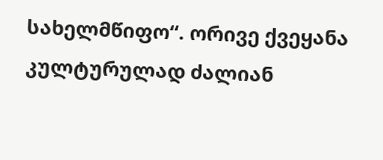სახელმწიფო“. ორივე ქვეყანა კულტურულად ძალიან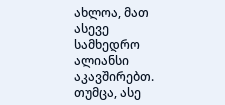ახლოა, მათ ასევე სამხედრო ალიანსი აკავშირებთ. თუმცა, ასე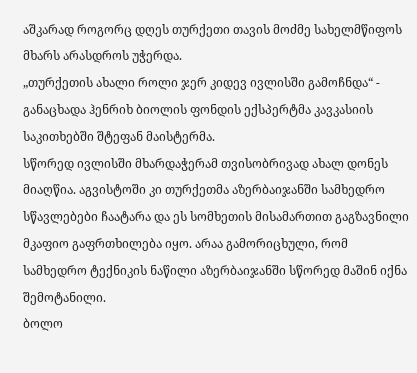აშკარად როგორც დღეს თურქეთი თავის მოძმე სახელმწიფოს მხარს არასდროს უჭერდა.
„თურქეთის ახალი როლი ჯერ კიდევ ივლისში გამოჩნდა“ - განაცხადა ჰენრიხ ბიოლის ფონდის ექსპერტმა კავკასიის საკითხებში შტეფან მაისტერმა.
სწორედ ივლისში მხარდაჭერამ თვისობრივად ახალ დონეს მიაღწია. აგვისტოში კი თურქეთმა აზერბაიჯანში სამხედრო სწავლებები ჩაატარა და ეს სომხეთის მისამართით გაგზავნილი მკაფიო გაფრთხილება იყო. არაა გამორიცხული, რომ სამხედრო ტექნიკის ნაწილი აზერბაიჯანში სწორედ მაშინ იქნა შემოტანილი.
ბოლო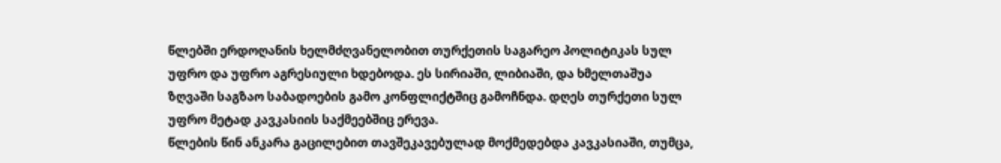წლებში ერდოღანის ხელმძღვანელობით თურქეთის საგარეო პოლიტიკას სულ უფრო და უფრო აგრესიული ხდებოდა. ეს სირიაში, ლიბიაში, და ხმელთაშუა ზღვაში საგზაო საბადოების გამო კონფლიქტშიც გამოჩნდა. დღეს თურქეთი სულ უფრო მეტად კავკასიის საქმეებშიც ერევა.
წლების წინ ანკარა გაცილებით თავშეკავებულად მოქმედებდა კავკასიაში, თუმცა,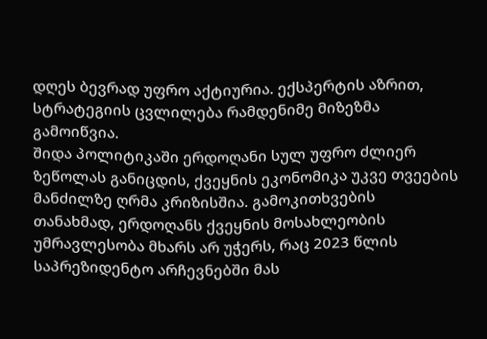დღეს ბევრად უფრო აქტიურია. ექსპერტის აზრით, სტრატეგიის ცვლილება რამდენიმე მიზეზმა გამოიწვია.
შიდა პოლიტიკაში ერდოღანი სულ უფრო ძლიერ ზეწოლას განიცდის, ქვეყნის ეკონომიკა უკვე თვეების მანძილზე ღრმა კრიზისშია. გამოკითხვების თანახმად, ერდოღანს ქვეყნის მოსახლეობის უმრავლესობა მხარს არ უჭერს, რაც 2023 წლის საპრეზიდენტო არჩევნებში მას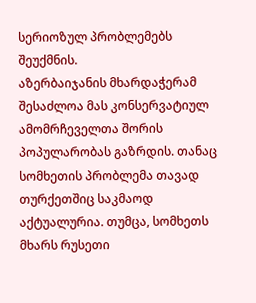სერიოზულ პრობლემებს შეუქმნის.
აზერბაიჯანის მხარდაჭერამ შესაძლოა მას კონსერვატიულ ამომრჩეველთა შორის პოპულარობას გაზრდის. თანაც სომხეთის პრობლემა თავად თურქეთშიც საკმაოდ აქტუალურია. თუმცა, სომხეთს მხარს რუსეთი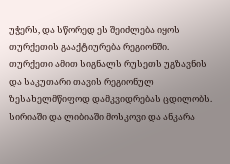უჭერს, და სწორედ ეს შეიძლება იყოს თურქეთის გააქტიურება რეგიონში.
თურქეთი ამით სიგნალს რუსეთს უგზავნის და საკუთარი თავის რეგიონულ ზესახელმწიფოდ დამკვიდრებას ცდილობს. სირიაში და ლიბიაში მოსკოვი და ანკარა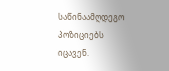საწინაამღდეგო პოზიციებს იცავენ.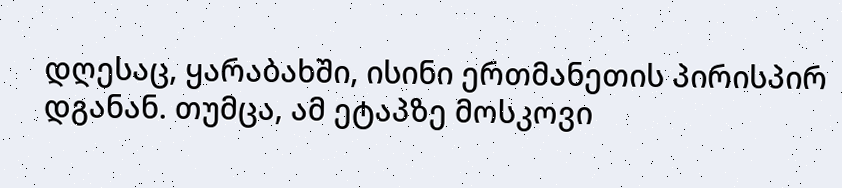დღესაც, ყარაბახში, ისინი ერთმანეთის პირისპირ დგანან. თუმცა, ამ ეტაპზე მოსკოვი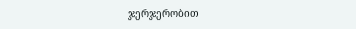ჯერჯერობით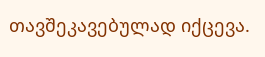თავშეკავებულად იქცევა.